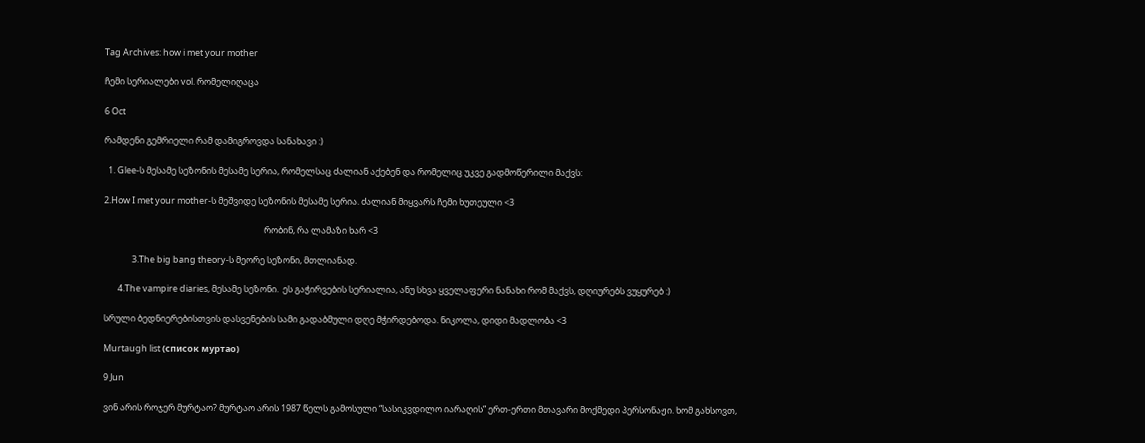Tag Archives: how i met your mother

ჩემი სერიალები vol. რომელიღაცა

6 Oct

რამდენი გემრიელი რამ დამიგროვდა სანახავი :)

  1. Glee-ს მესამე სეზონის მესამე სერია, რომელსაც ძალიან აქებენ და რომელიც უკვე გადმოწერილი მაქვს:

2.How I met your mother-ს მეშვიდე სეზონის მესამე სერია. ძალიან მიყვარს ჩემი ხუთეული <3

                                                                                რობინ, რა ლამაზი ხარ <3

              3.The big bang theory-ს მეორე სეზონი, მთლიანად.

       4.The vampire diaries, მესამე სეზონი.  ეს გაჭირვების სერიალია, ანუ სხვა ყველაფერი ნანახი რომ მაქვს, დღიურებს ვუყურებ :)

სრული ბედნიერებისთვის დასვენების სამი გადაბმული დღე მჭირდებოდა. ნიკოლა, დიდი მადლობა <3

Murtaugh list (список муртао)

9 Jun

ვინ არის როჯერ მურტაო? მურტაო არის 1987 წელს გამოსული “სასიკვდილო იარაღის” ერთ-ერთი მთავარი მოქმედი პერსონაჟი. ხომ გახსოვთ,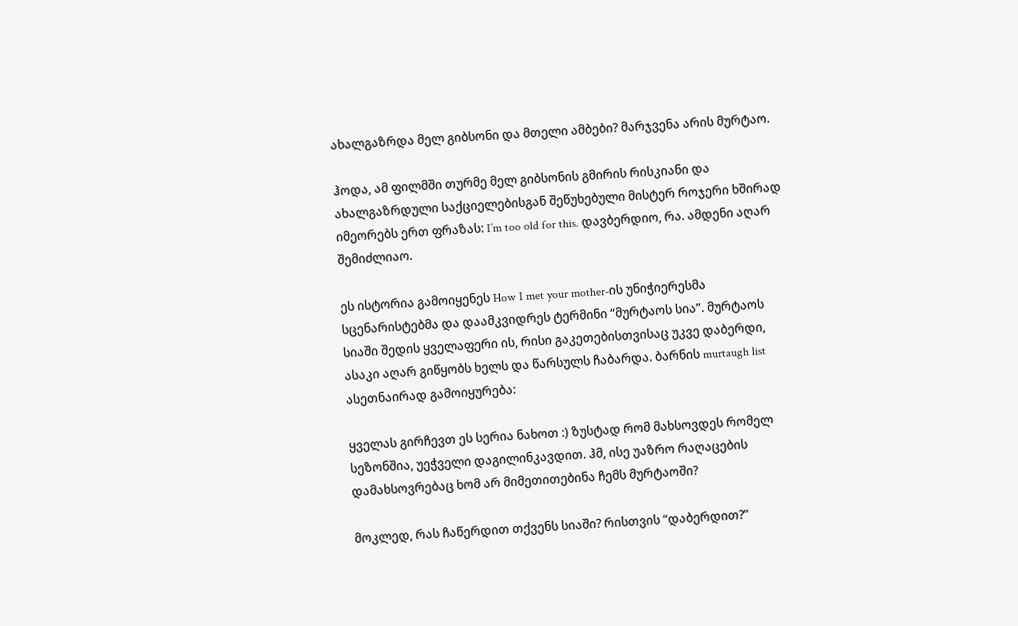ახალგაზრდა მელ გიბსონი და მთელი ამბები? მარჯვენა არის მურტაო.

ჰოდა, ამ ფილმში თურმე მელ გიბსონის გმირის რისკიანი და ახალგაზრდული საქციელებისგან შეწუხებული მისტერ როჯერი ხშირად იმეორებს ერთ ფრაზას: I’m too old for this. დავბერდიო, რა. ამდენი აღარ შემიძლიაო.

ეს ისტორია გამოიყენეს How I met your mother-ის უნიჭიერესმა სცენარისტებმა და დაამკვიდრეს ტერმინი “მურტაოს სია”. მურტაოს სიაში შედის ყველაფერი ის, რისი გაკეთებისთვისაც უკვე დაბერდი, ასაკი აღარ გიწყობს ხელს და წარსულს ჩაბარდა. ბარნის murtaugh list ასეთნაირად გამოიყურება:

ყველას გირჩევთ ეს სერია ნახოთ :) ზუსტად რომ მახსოვდეს რომელ სეზონშია, უეჭველი დაგილინკავდით. ჰმ, ისე უაზრო რაღაცების დამახსოვრებაც ხომ არ მიმეთითებინა ჩემს მურტაოში?

მოკლედ, რას ჩაწერდით თქვენს სიაში? რისთვის “დაბერდით?”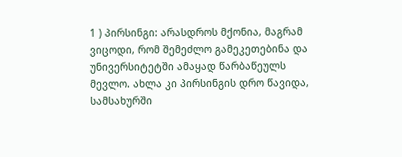1 ) პირსინგი: არასდროს მქონია, მაგრამ ვიცოდი, რომ შემეძლო გამეკეთებინა და უნივერსიტეტში ამაყად წარბაწეულს მევლო. ახლა კი პირსინგის დრო წავიდა, სამსახურში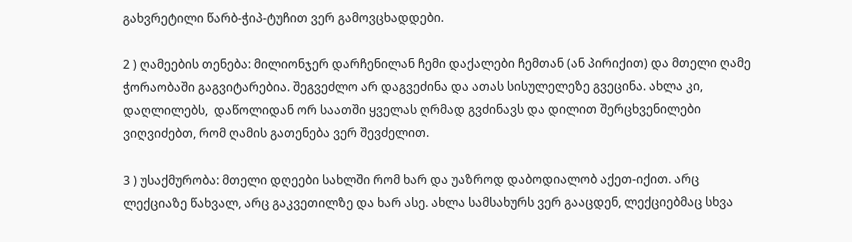გახვრეტილი წარბ-ჭიპ-ტუჩით ვერ გამოვცხადდები.

2 ) ღამეების თენება: მილიონჯერ დარჩენილან ჩემი დაქალები ჩემთან (ან პირიქით) და მთელი ღამე ჭორაობაში გაგვიტარებია. შეგვეძლო არ დაგვეძინა და ათას სისულელეზე გვეცინა. ახლა კი, დაღლილებს,  დაწოლიდან ორ საათში ყველას ღრმად გვძინავს და დილით შერცხვენილები ვიღვიძებთ, რომ ღამის გათენება ვერ შევძელით.

3 ) უსაქმურობა: მთელი დღეები სახლში რომ ხარ და უაზროდ დაბოდიალობ აქეთ-იქით. არც ლექციაზე წახვალ, არც გაკვეთილზე და ხარ ასე. ახლა სამსახურს ვერ გააცდენ, ლექციებმაც სხვა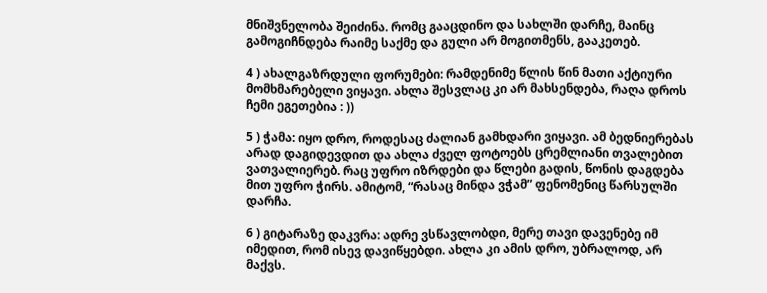მნიშვნელობა შეიძინა. რომც გააცდინო და სახლში დარჩე, მაინც გამოგიჩნდება რაიმე საქმე და გული არ მოგითმენს, გააკეთებ.

4 ) ახალგაზრდული ფორუმები: რამდენიმე წლის წინ მათი აქტიური მომხმარებელი ვიყავი. ახლა შესვლაც კი არ მახსენდება, რაღა დროს ჩემი ეგეთებია : ))

5 ) ჭამა: იყო დრო, როდესაც ძალიან გამხდარი ვიყავი. ამ ბედნიერებას არად დაგიდევდით და ახლა ძველ ფოტოებს ცრემლიანი თვალებით ვათვალიერებ. რაც უფრო იზრდები და წლები გადის, წონის დაგდება მით უფრო ჭირს. ამიტომ, “რასაც მინდა ვჭამ” ფენომენიც წარსულში დარჩა.

6 ) გიტარაზე დაკვრა: ადრე ვსწავლობდი, მერე თავი დავენებე იმ იმედით, რომ ისევ დავიწყებდი. ახლა კი ამის დრო, უბრალოდ, არ მაქვს.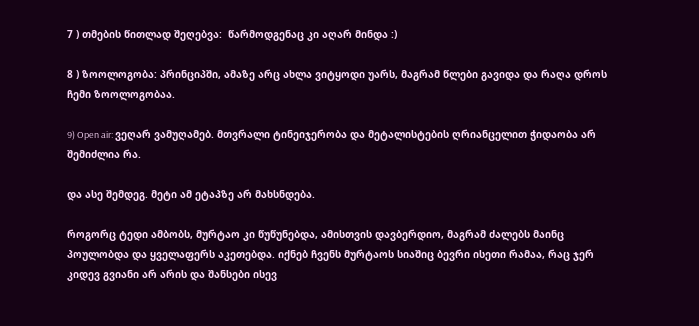7 ) თმების წითლად შეღებვა:  წარმოდგენაც კი აღარ მინდა :)

8 ) ზოოლოგობა: პრინციპში, ამაზე არც ახლა ვიტყოდი უარს, მაგრამ წლები გავიდა და რაღა დროს ჩემი ზოოლოგობაა.

9) Open air: ვეღარ ვამუღამებ. მთვრალი ტინეიჯერობა და მეტალისტების ღრიანცელით ჭიდაობა არ შემიძლია რა.

და ასე შემდეგ. მეტი ამ ეტაპზე არ მახსნდება.

როგორც ტედი ამბობს, მურტაო კი წუწუნებდა, ამისთვის დავბერდიო, მაგრამ ძალებს მაინც პოულობდა და ყველაფერს აკეთებდა. იქნებ ჩვენს მურტაოს სიაშიც ბევრი ისეთი რამაა, რაც ჯერ კიდევ გვიანი არ არის და შანსები ისევ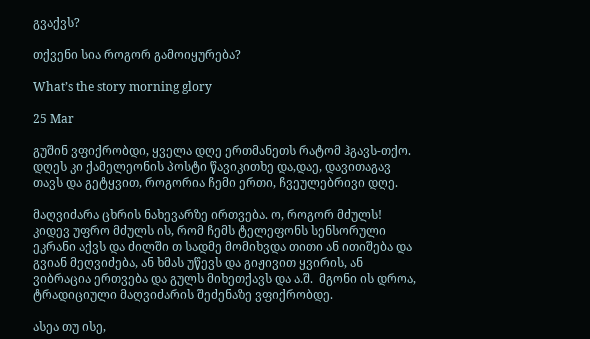გვაქვს?

თქვენი სია როგორ გამოიყურება?

What’s the story morning glory

25 Mar

გუშინ ვფიქრობდი, ყველა დღე ერთმანეთს რატომ ჰგავს-თქო. დღეს კი ქამელეონის პოსტი წავიკითხე და,დაე, დავითაგავ თავს და გეტყვით, როგორია ჩემი ერთი, ჩვეულებრივი დღე.

მაღვიძარა ცხრის ნახევარზე ირთვება. ო, როგორ მძულს! კიდევ უფრო მძულს ის, რომ ჩემს ტელეფონს სენსორული ეკრანი აქვს და ძილში თ სადმე მომიხვდა თითი ან ითიშება და გვიან მეღვიძება, ან ხმას უწევს და გიჟივით ყვირის, ან ვიბრაცია ერთვება და გულს მიხეთქავს და ა.შ.  მგონი ის დროა, ტრადიციული მაღვიძარის შეძენაზე ვფიქრობდე.

ასეა თუ ისე,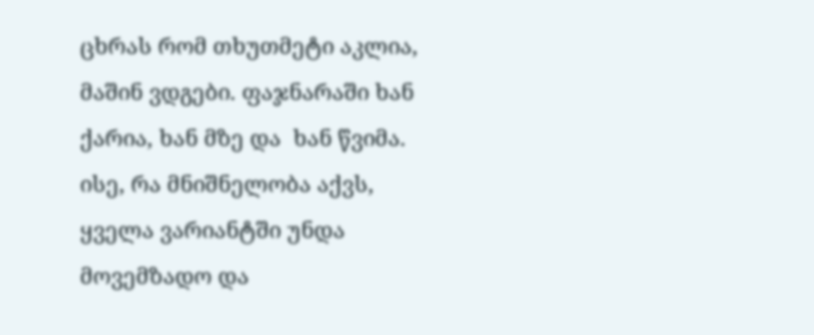ცხრას რომ თხუთმეტი აკლია, მაშინ ვდგები. ფაჯნარაში ხან ქარია, ხან მზე და  ხან წვიმა. ისე, რა მნიშნელობა აქვს, ყველა ვარიანტში უნდა მოვემზადო და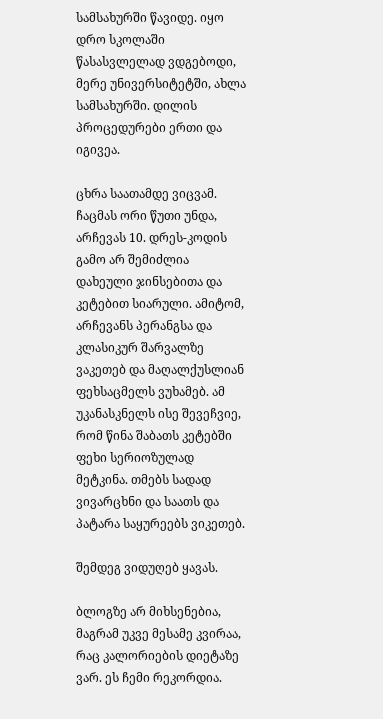სამსახურში წავიდე. იყო დრო სკოლაში წასასვლელად ვდგებოდი, მერე უნივერსიტეტში, ახლა სამსახურში. დილის პროცედურები ერთი და იგივეა.

ცხრა საათამდე ვიცვამ. ჩაცმას ორი წუთი უნდა, არჩევას 10. დრეს-კოდის გამო არ შემიძლია დახეული ჯინსებითა და კეტებით სიარული. ამიტომ, არჩევანს პერანგსა და კლასიკურ შარვალზე ვაკეთებ და მაღალქუსლიან ფეხსაცმელს ვუხამებ. ამ უკანასკნელს ისე შევეჩვიე, რომ წინა შაბათს კეტებში ფეხი სერიოზულად მეტკინა. თმებს სადად ვივარცხნი და საათს და პატარა საყურეებს ვიკეთებ.

შემდეგ ვიდუღებ ყავას.

ბლოგზე არ მიხსენებია, მაგრამ უკვე მესამე კვირაა, რაც კალორიების დიეტაზე ვარ. ეს ჩემი რეკორდია.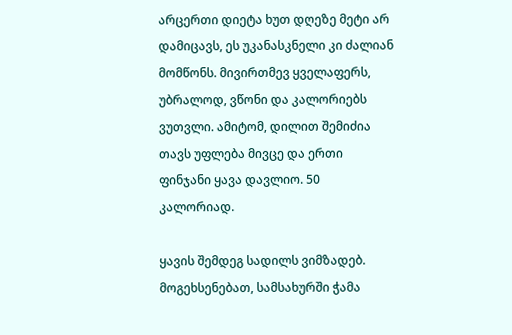არცერთი დიეტა ხუთ დღეზე მეტი არ დამიცავს, ეს უკანასკნელი კი ძალიან მომწონს. მივირთმევ ყველაფერს, უბრალოდ, ვწონი და კალორიებს ვუთვლი. ამიტომ, დილით შემიძია თავს უფლება მივცე და ერთი ფინჯანი ყავა დავლიო. 50 კალორიად.

ყავის შემდეგ სადილს ვიმზადებ. მოგეხსენებათ, სამსახურში ჭამა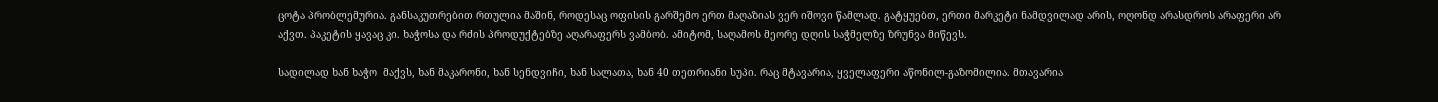ცოტა პრობლემურია. განსაკუთრებით რთულია მაშინ, როდესაც ოფისის გარშემო ერთ მაღაზიას ვერ იშოვი წამლად. გატყუებთ, ერთი მარკეტი ნამდვილად არის, ოღონდ არასდროს არაფერი არ აქვთ. პაკეტის ყავაც კი. ხაჭოსა და რძის პროდუქტებზე აღარაფერს ვამბობ. ამიტომ, საღამოს მეორე დღის საჭმელზე ზრუნვა მიწევს.

სადილად ხან ხაჭო  მაქვს, ხან მაკარონი, ხან სენდვიჩი, ხან სალათა, ხან 40 თეთრიანი სუპი. რაც მტავარია, ყველაფერი აწონილ-გაზომილია. მთავარია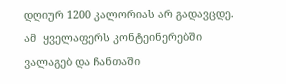დღიურ 1200 კალორიას არ გადავცდე. ამ  ყველაფერს კონტეინერებში ვალაგებ და ჩანთაში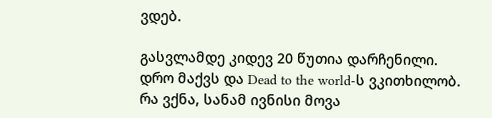ვდებ.

გასვლამდე კიდევ 20 წუთია დარჩენილი. დრო მაქვს და Dead to the world-ს ვკითხილობ. რა ვქნა, სანამ ივნისი მოვა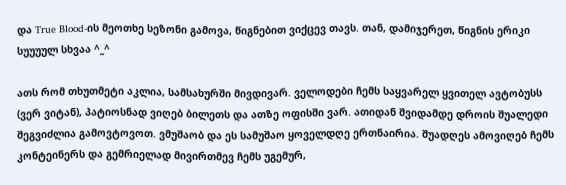და True Blood-ის მეოთხე სეზონი გამოვა, წიგნებით ვიქცევ თავს. თან, დამიჯერეთ, წიგნის ერიკი სუუუულ სხვაა ^_^

ათს რომ თხუთმეტი აკლია, სამსახურში მივდივარ. ველოდები ჩემს საყვარელ ყვითელ ავტობუსს (ვერ ვიტან), პატიოსნად ვიღებ ბილეთს და ათზე ოფისში ვარ. ათიდან შვიდამდე დროის შუალედი შეგვიძლია გამოვტოვოთ. ვმუშაობ და ეს სამუშაო ყოველდღე ერთნაირია. შუადღეს ამოვიღებ ჩემს კონტეინერს და გემრიელად მივირთმევ ჩემს უგემურ,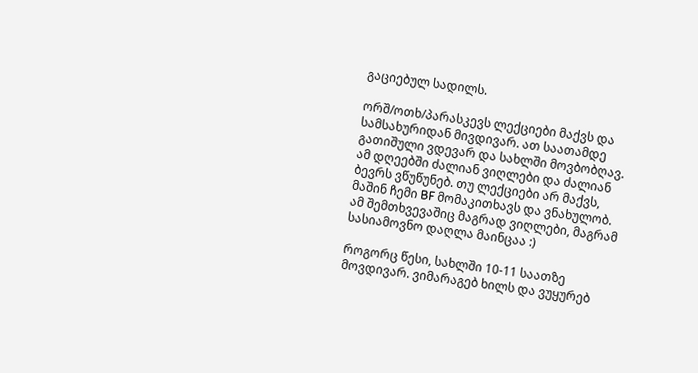გაციებულ სადილს.

ორშ/ოთხ/პარასკევს ლექციები მაქვს და სამსახურიდან მივდივარ. ათ საათამდე გათიშული ვდევარ და სახლში მოვბობღავ. ამ დღეებში ძალიან ვიღლები და ძალიან ბევრს ვწუწუნებ. თუ ლექციები არ მაქვს, მაშინ ჩემი BF მომაკითხავს და ვნახულობ. ამ შემთხვევაშიც მაგრად ვიღლები, მაგრამ სასიამოვნო დაღლა მაინცაა :)

როგორც წესი, სახლში 10-11 საათზე მოვდივარ. ვიმარაგებ ხილს და ვუყურებ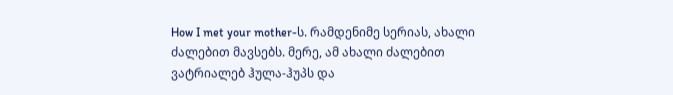How I met your mother-ს. რამდენიმე სერიას, ახალი ძალებით მავსებს. მერე, ამ ახალი ძალებით ვატრიალებ ჰულა-ჰუპს და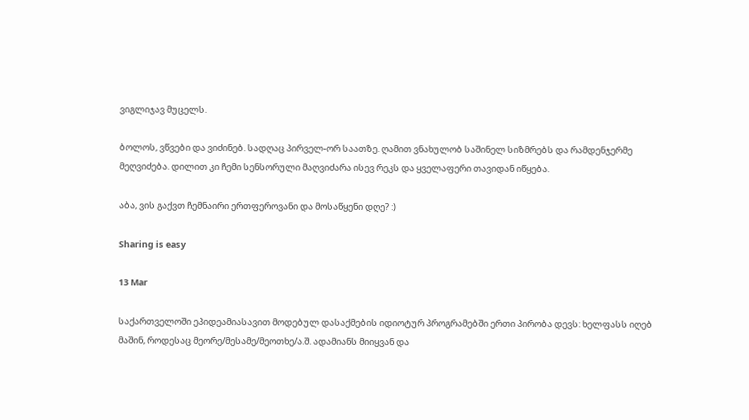ვიგლიჯავ მუცელს.

ბოლოს, ვწვები და ვიძინებ. სადღაც პირველ-ორ საათზე. ღამით ვნახულობ საშინელ სიზმრებს და რამდენჯერმე მეღვიძება. დილით კი ჩემი სენსორული მაღვიძარა ისევ რეკს და ყველაფერი თავიდან იწყება.

აბა, ვის გაქვთ ჩემნაირი ერთფეროვანი და მოსაწყენი დღე? :)

Sharing is easy

13 Mar

საქართველოში ეპიდეამიასავით მოდებულ დასაქმების იდიოტურ პროგრამებში ერთი პირობა დევს: ხელფასს იღებ მაშინ, როდესაც მეორე/მესამე/მეოთხე/ა.შ. ადამიანს მიიყვან და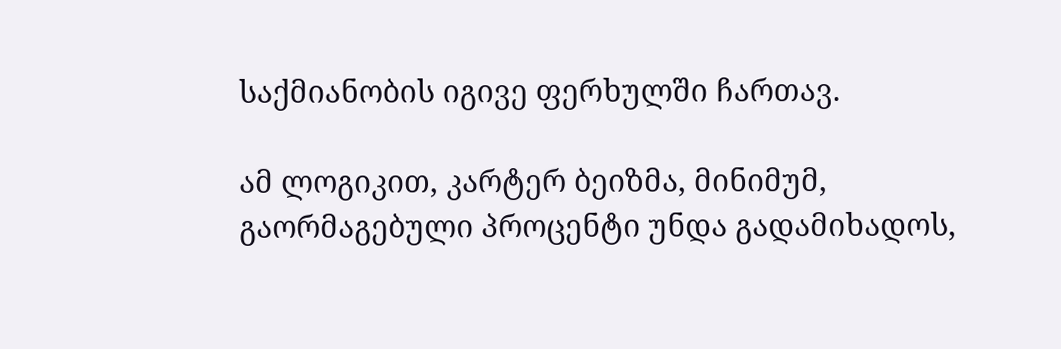საქმიანობის იგივე ფერხულში ჩართავ.

ამ ლოგიკით, კარტერ ბეიზმა, მინიმუმ, გაორმაგებული პროცენტი უნდა გადამიხადოს,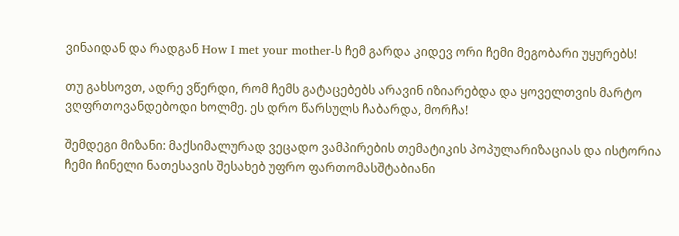ვინაიდან და რადგან How I met your mother-ს ჩემ გარდა კიდევ ორი ჩემი მეგობარი უყურებს!

თუ გახსოვთ, ადრე ვწერდი, რომ ჩემს გატაცებებს არავინ იზიარებდა და ყოველთვის მარტო ვღფრთოვანდებოდი ხოლმე. ეს დრო წარსულს ჩაბარდა, მორჩა!

შემდეგი მიზანი: მაქსიმალურად ვეცადო ვამპირების თემატიკის პოპულარიზაციას და ისტორია ჩემი ჩინელი ნათესავის შესახებ უფრო ფართომასშტაბიანი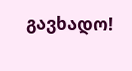გავხადო!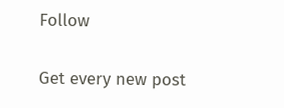Follow

Get every new post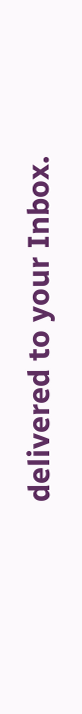delivered to your Inbox.